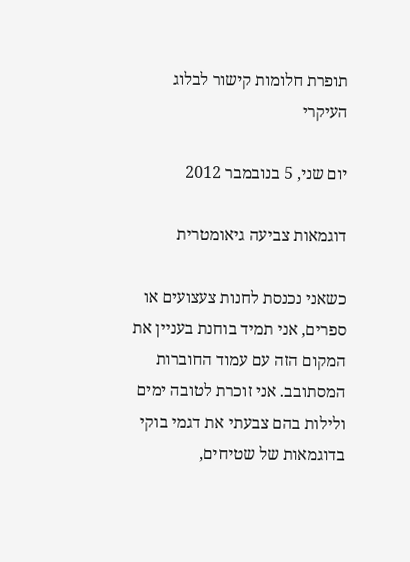תופרת חלומות קישור לבלוג העיקרי

יום שני, 5 בנובמבר 2012

דוגמאות צביעה גיאומטרית

כשאני נכנסת לחנות צעצועים או ספרים, אני תמיד בוחנת בעניין את המקום הזה עם עמוד החוברות המסתובב. אני זוכרת לטובה ימים ולילות בהם צבעתי את דגמי בוקי בדוגמאות של שטיחים,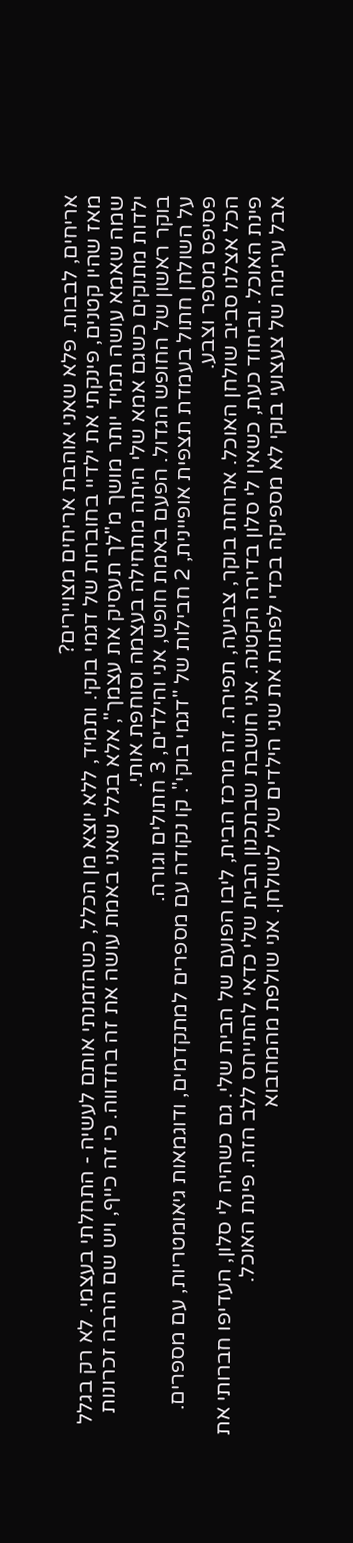אריחים, לבבות. פלא שאני אוהבת אריחים מצויירים?
מאז שהיו קטנים, פינקתי את ילדיי בחוברות של דגמי בוקי. ותמיד, ללא יוצא מן הכלל, כשהזמנתי אותם לעשיה - התחלתי בעצמי. לא רק בגלל שמה שאמא עושה תמיד יותר מושך מ"לך תעסיק את עצמך", אלא בגלל שאני באמת עושה את זה בחדווה. כי זה כייף, ויש שם הרבה זכרונות ילדות מתוקים כשגם אמא שלי היתה מתחילה בעצמה וסוחפת אותי.
בוקר ראשון של החופש הגדול. הפעם באמת חופש, אני והילדים, 3 חתולים וגורה.
על השולחן חתול בעמדת תצפית אופיינית, 2 חבילות של "דגמי בוקי". קו נקודה עם מספרים למתקדמים, ודוגמאות גיאומטריות, עם מספרים. פסיפס מספר וצבע.
הכל אצלנו סביב שולחן האוכל. ארוחת בוקר, צביעה, תפירה. זה מרכז הבית, ליבו הפועם של הבית שלי. גם כשהיה לי סלון, העדיפו חברותי את פינת האוכל. וביחוד כעת, כשאין לי סלון בדירה הקטנה. אני חושבת שבתכנון הבית שלי כדאי להתייחס ללב הזה. פינת האוכל.
אבל ערימה של צעצועי בוקי לא מספיקה בכדי לפתות את שני הילדים שלי לשולחן. אני שולפת מהמחבוא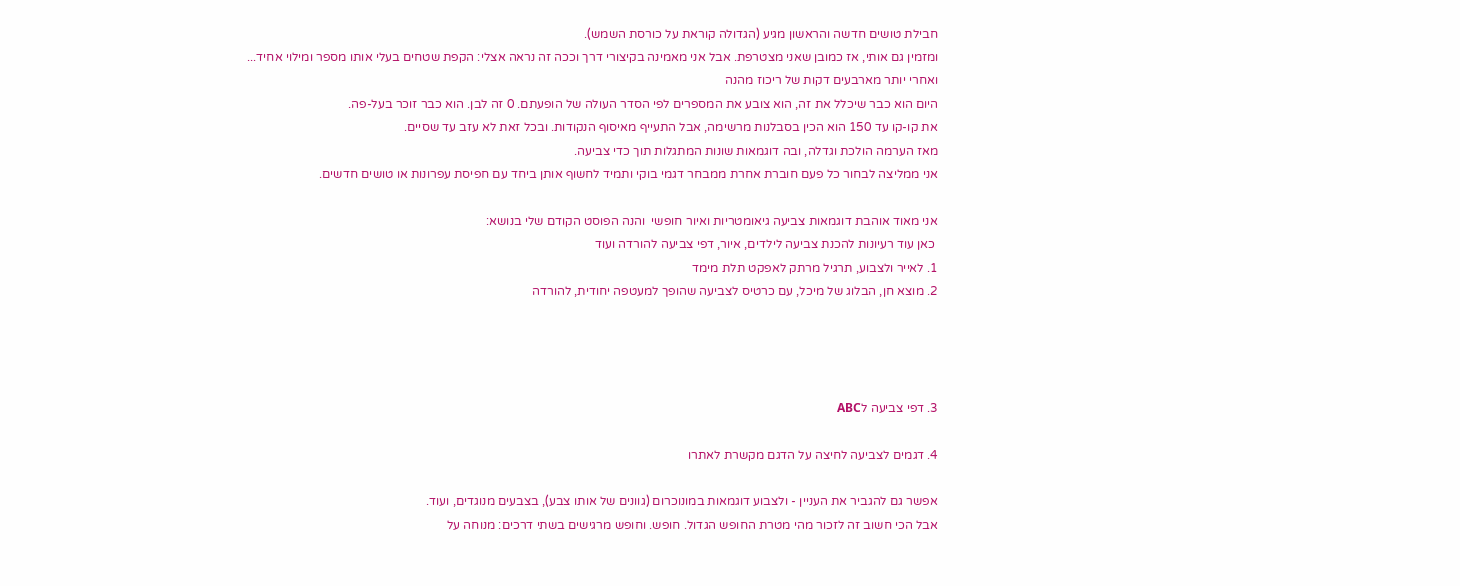חבילת טושים חדשה והראשון מגיע (הגדולה קוראת על כורסת השמש).
ומזמין גם אותי, אז כמובן שאני מצטרפת. אבל אני מאמינה בקיצורי דרך וככה זה נראה אצלי: הקפת שטחים בעלי אותו מספר ומילוי אחיד...
ואחרי יותר מארבעים דקות של ריכוז מהנה
היום הוא כבר שיכלל את זה, הוא צובע את המספרים לפי הסדר העולה של הופעתם. 0 זה לבן. הוא כבר זוכר בעל-פה.
את קו-קו עד 150 הוא הכין בסבלנות מרשימה, אבל התעייף מאיסוף הנקודות. ובכל זאת לא עזב עד שסיים.
מאז הערמה הולכת וגדלה, ובה דוגמאות שונות המתגלות תוך כדי צביעה.
אני ממליצה לבחור כל פעם חוברת אחרת ממבחר דגמי בוקי ותמיד לחשוף אותן ביחד עם חפיסת עפרונות או טושים חדשים.

אני מאוד אוהבת דוגמאות צביעה גיאומטריות ואיור חופשי  והנה הפוסט הקודם שלי בנושא:
 כאן עוד רעיונות להכנת צביעה לילדים, איור, דפי צביעה להורדה ועוד
1. לאייר ולצבוע, תרגיל מרתק לאפקט תלת מימד
2. מוצא חן, הבלוג של מיכל, עם כרטיס לצביעה שהופך למעטפה יחודית, להורדה




3. דפי צביעה לABC

4. דגמים לצביעה לחיצה על הדגם מקשרת לאתרו

אפשר גם להגביר את העניין - ולצבוע דוגמאות במונוכרום (גוונים של אותו צבע), בצבעים מנוגדים, ועוד.
אבל הכי חשוב זה לזכור מהי מטרת החופש הגדול. חופש. וחופש מרגישים בשתי דרכים: מנוחה על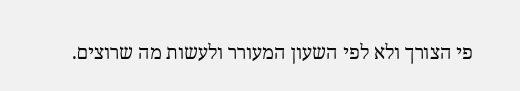פי הצורך ולא לפי השעון המעורר ולעשות מה שרוצים.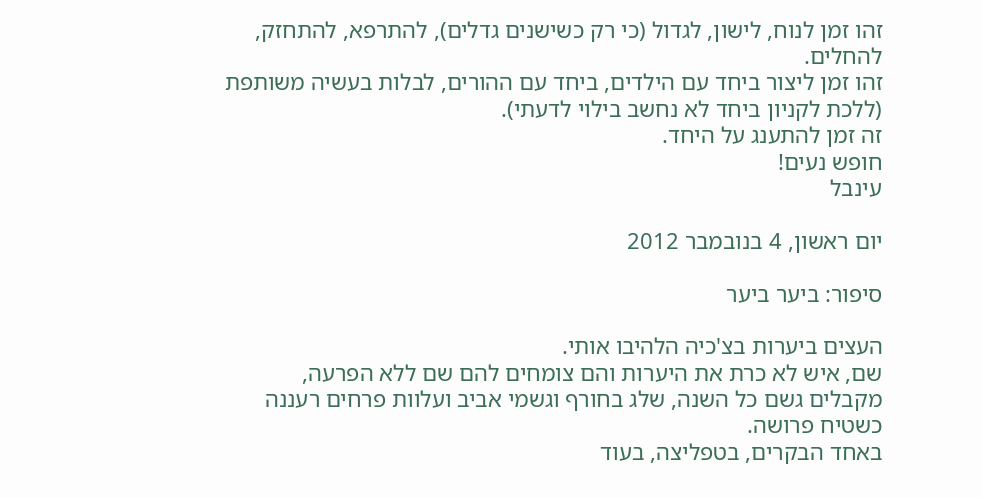זהו זמן לנוח, לישון, לגדול (כי רק כשישנים גדלים), להתרפא, להתחזק, להחלים.
זהו זמן ליצור ביחד עם הילדים, ביחד עם ההורים, לבלות בעשיה משותפת (ללכת לקניון ביחד לא נחשב בילוי לדעתי).
זה זמן להתענג על היחד.
חופש נעים!
עינבל

יום ראשון, 4 בנובמבר 2012

סיפור: ביער ביער

העצים ביערות בצ'כיה הלהיבו אותי.
שם, איש לא כרת את היערות והם צומחים להם שם ללא הפרעה, מקבלים גשם כל השנה, שלג בחורף וגשמי אביב ועלוות פרחים רעננה כשטיח פרושה.
באחד הבקרים, בטפליצה, בעוד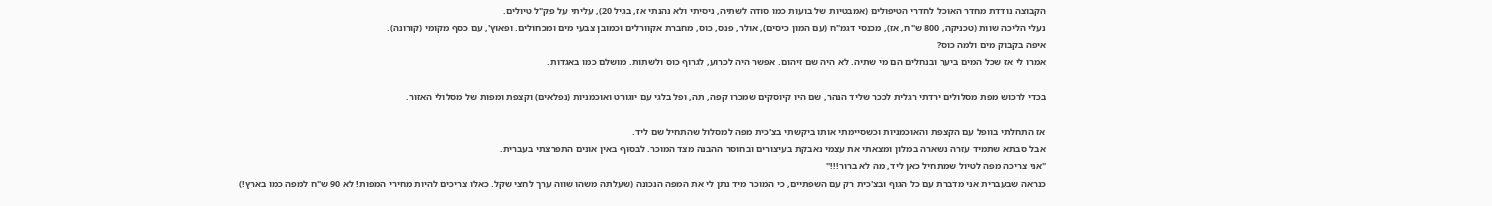הקבוצה נודדת מחדר האוכל לחדרי הטיפולים (אמבטיות של בועות כמו סודה לשתיה, ניסיתי ולא נהנתי אז, בגיל 20), עליתי על פק"ל טיולים.
נעלי הליכה שוות (טכניקה, 800 ש"ח, אז), מכנסי דגמ"ח (עם המון כיסים), אולר, פנס, כוס, מחברת אקוורלים וכמובן צבעי מים ומכחולים. ופאוץ', עם כסף מקומי (קורונה).
איפה בקבוק מים ולמה כוס?
אמרו לי אז שכל המים ביער ובנחלים הם מי שתיה. לא היה שם זיהום. אפשר היה לכרוע, לגרוף כוס ולשתות. מושלם כמו באגדות.

בכדי לרכוש מפת מסלולים ירדתי רגלית לככר שליד הנהר, שם היו קיוסקים שמכרו קפה, תה, ופל בלגי עם יוגורט ואוכמניות (נפלאים) וקצפת ומפות של מסלולי האזור.

אז התחלתי בוופל עם הקצפת והאוכמניות וכשסיימתי אותו ביקשתי בצ'כית מפה למסלול שהתחיל שם ליד.
אבל סבתא שתמיד עזרה נשארה במלון ומצאתי את עצמי נאבקת בעיצורים ובחוסר ההבנה מצד המוכר. לבסוף באין אונים התפרצתי בעברית.
"אני צריכה מפה לטיול שמתחיל כאן ליד, מה לא ברור!!!"
כנראה שבעברית אני מדברת עם כל הגוף ובצ'כית רק עם השפתיים, כי המוכר מיד נתן לי את המפה הנכונה (שעלתה משהו שווה ערך לחצי שקל. כאלו צריכים להיות מחירי המפות! לא 90 ש"ח למפה כמו בארץ!)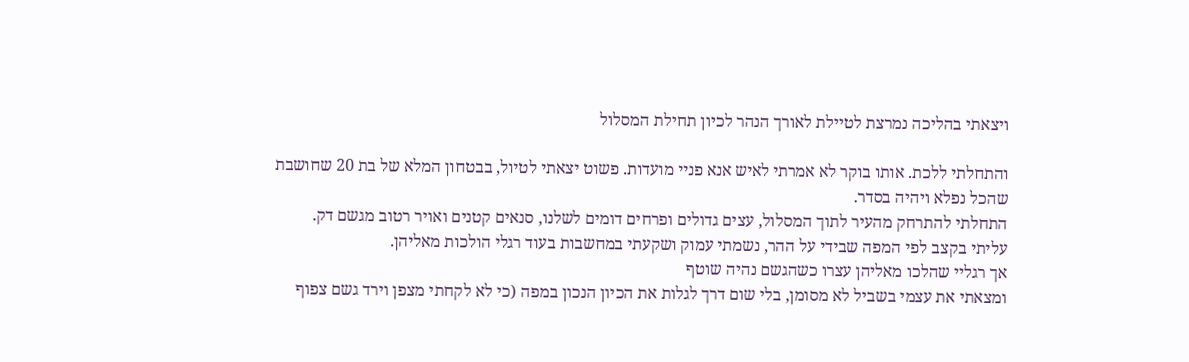ויצאתי בהליכה נמרצת לטיילת לאורך הנהר לכיון תחילת המסלול

והתחלתי ללכת. אותו בוקר לא אמרתי לאיש אנא פניי מועדות. פשוט יצאתי לטיול, בבטחון המלא של בת 20 שחושבת שהכל נפלא ויהיה בסדר.
התחלתי להתרחק מהעיר לתוך המסלול, עצים גדולים ופרחים דומים לשלנו, סנאים קטנים ואויר רטוב מגשם דק.
עליתי בקצב לפי המפה שבידי על ההר, נשמתי עמוק ושקעתי במחשבות בעוד רגלי הולכות מאליהן.
אך רגליי שהלכו מאליהן עצרו כשהגשם נהיה שוטף
ומצאתי את עצמי בשביל לא מסומן, בלי שום דרך לגלות את הכיון הנכון במפה (כי לא לקחתי מצפן וירד גשם צפוף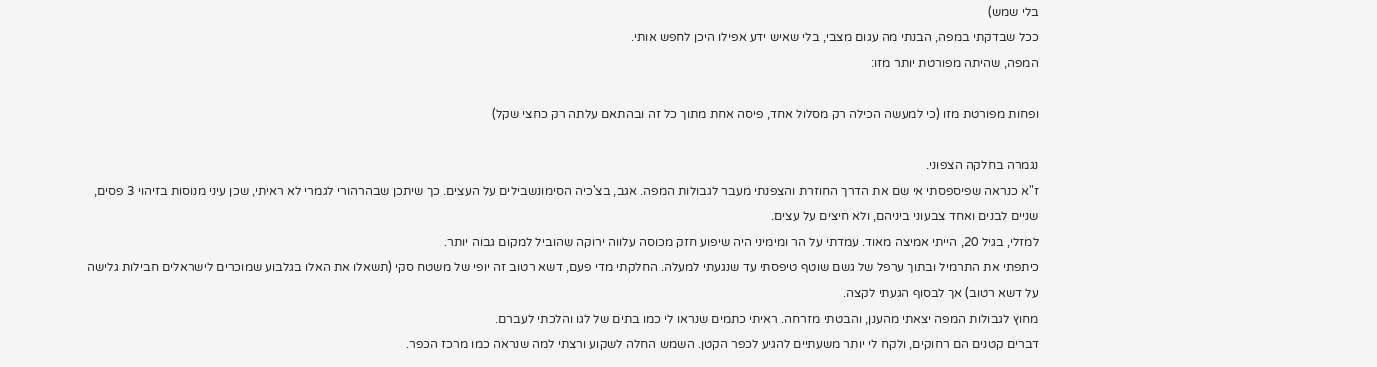בלי שמש)
ככל שבדקתי במפה, הבנתי מה עגום מצבי, בלי שאיש ידע אפילו היכן לחפש אותי.
המפה, שהיתה מפורטת יותר מזו:

ופחות מפורטת מזו (כי למעשה הכילה רק מסלול אחד, פיסה אחת מתוך כל זה ובהתאם עלתה רק כחצי שקל)

נגמרה בחלקה הצפוני.
ז"א כנראה שפיספסתי אי שם את הדרך החוזרת והצפנתי מעבר לגבולות המפה. אגב, בצ'כיה הסימונשבילים על העצים. כך שיתכן שבהרהורי לגמרי לא ראיתי, שכן עיני מנוסות בזיהוי 3 פסים, שניים לבנים ואחד צבעוני ביניהם, ולא חיצים על עצים.
למזלי, בגיל 20, הייתי אמיצה מאוד. עמדתי על הר ומימיני היה שיפוע חזק מכוסה עלווה ירוקה שהוביל למקום גבוה יותר.
כיתפתי את התרמיל ובתוך ערפל של גשם שוטף טיפסתי עד שנגעתי למעלה. החלקתי מדי פעם, דשא רטוב זה יופי של משטח סקי (תשאלו את האלו בגלבוע שמוכרים לישראלים חבילות גלישה על דשא רטוב) אך לבסוף הגעתי לקצה.
מחוץ לגבולות המפה יצאתי מהענן, והבטתי מזרחה. ראיתי כתמים שנראו לי כמו בתים של לגו והלכתי לעברם.
דברים קטנים הם רחוקים, ולקח לי יותר משעתיים להגיע לכפר הקטן. השמש החלה לשקוע ורצתי למה שנראה כמו מרכז הכפר.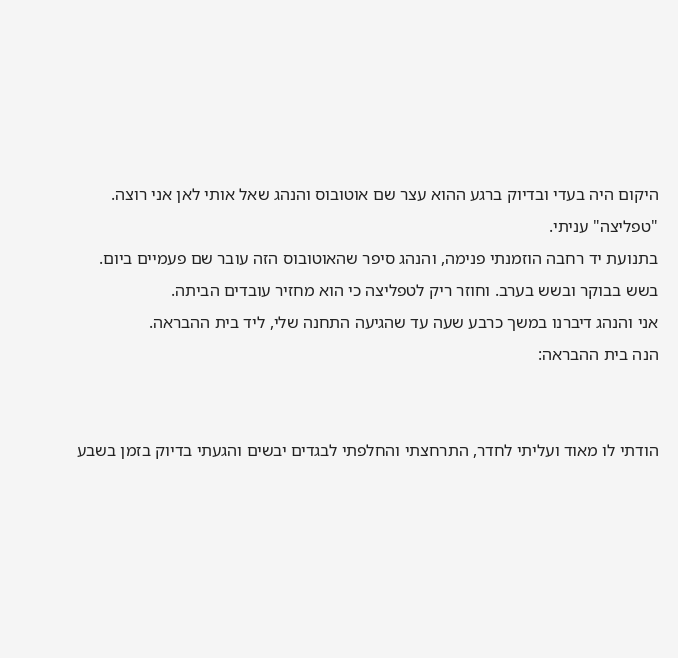היקום היה בעדי ובדיוק ברגע ההוא עצר שם אוטובוס והנהג שאל אותי לאן אני רוצה.
"טפליצה" עניתי.
בתנועת יד רחבה הוזמנתי פנימה, והנהג סיפר שהאוטובוס הזה עובר שם פעמיים ביום. בשש בבוקר ובשש בערב. וחוזר ריק לטפליצה כי הוא מחזיר עובדים הביתה.
אני והנהג דיברנו במשך כרבע שעה עד שהגיעה התחנה שלי, ליד בית ההבראה.
הנה בית ההבראה:


הודתי לו מאוד ועליתי לחדר, התרחצתי והחלפתי לבגדים יבשים והגעתי בדיוק בזמן בשבע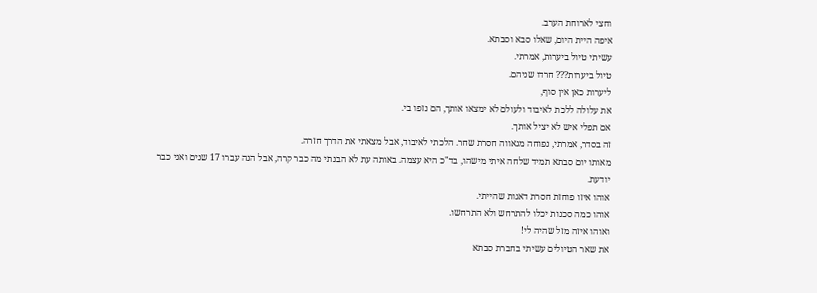וחצי לארוחת הערב.
איפה היית היום, שאלו סבא וסבתא.
עשיתי טיול ביערות, אמרתי.
טיול ביערות??? חרדו שניהם.
ליערות כאן אין סוף,
את עלולה ללכת לאיבוד ולעולם לא ימצאו אותך, הם נזפו בי.
אם תפלי איש לא יציל אותך.
זה בסדר, אמרתי, נפוחה מגאווה חסרת שחר. הלכתי לאיבוד, אבל מצאתי את הדרך חזרה.
מאותו יום סבתא תמיד שלחה איתי מישהו, בד"כ היא עצמה. באותה עת לא הבנתי מה כבר קרה, אבל הנה עברו 17 שנים ואני כבר יודעת.
אוהו איזו פוחזת חסרת דאגות שהייתי.
אוהו כמה סכנות יכלו להתרחש ולא התרחשו.
ואוהו איזה מזל שהיה לי!
את שאר הטיולים עשיתי בחברת סבתא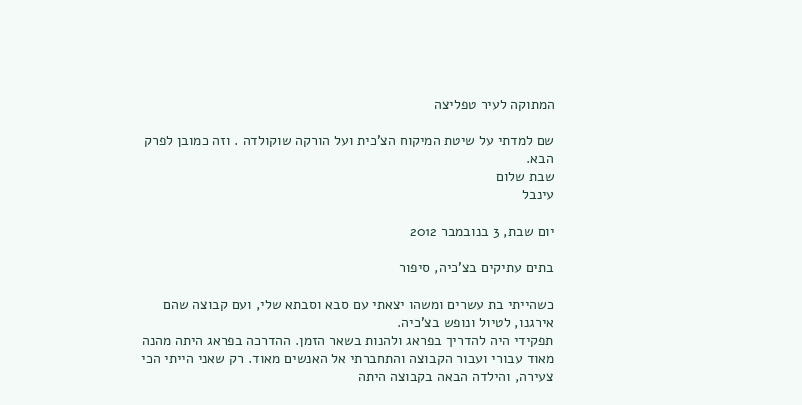המתוקה לעיר טפליצה

שם למדתי על שיטת המיקוח הצ'כית ועל הורקה שוקולדה . וזה כמובן לפרק הבא.
שבת שלום
עינבל

יום שבת, 3 בנובמבר 2012

בתים עתיקים בצ'כיה, סיפור

כשהייתי בת עשרים ומשהו יצאתי עם סבא וסבתא שלי, ועם קבוצה שהם אירגנו, לטיול ונופש בצ'כיה.
תפקידי היה להדריך בפראג ולהנות בשאר הזמן. ההדרכה בפראג היתה מהנה מאוד עבורי ועבור הקבוצה והתחברתי אל האנשים מאוד. רק שאני הייתי הכי צעירה, והילדה הבאה בקבוצה היתה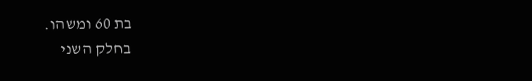בת 60 ומשהו.
בחלק השני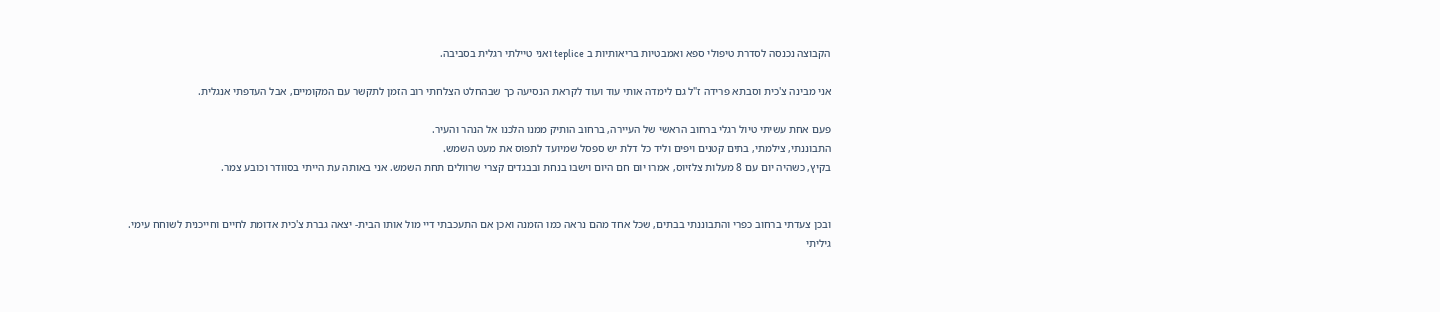הקבוצה נכנסה לסדרת טיפולי ספא ואמבטיות בריאותיות ב teplice ואני טיילתי רגלית בסביבה.

אני מבינה צ'כית וסבתא פרידה ז"ל גם לימדה אותי עוד ועוד לקראת הנסיעה כך שבהחלט הצלחתי רוב הזמן לתקשר עם המקומיים, אבל העדפתי אנגלית.

פעם אחת עשיתי טיול רגלי ברחוב הראשי של העיירה, ברחוב הותיק ממנו הלכנו אל הנהר והעיר.
התבוננתי, צילמתי, בתים קטנים ויפים וליד כל דלת יש ספסל שמיועד לתפוס את מעט השמש.
בקיץ, כשהיה יום עם 8 מעלות צלזיוס, אמרו יום חם היום וישבו בנחת ובבגדים קצרי שרוולים תחת השמש. אני באותה עת הייתי בסוודר וכובע צמר.


ובכן צעדתי ברחוב כפרי והתבוננתי בבתים, שכל אחד מהם נראה כמו הזמנה ואכן אם התעכבתי דיי מול אותו הבית- יצאה גברת צ'כית אדומת לחיים וחייכנית לשוחח עימי.
גיליתי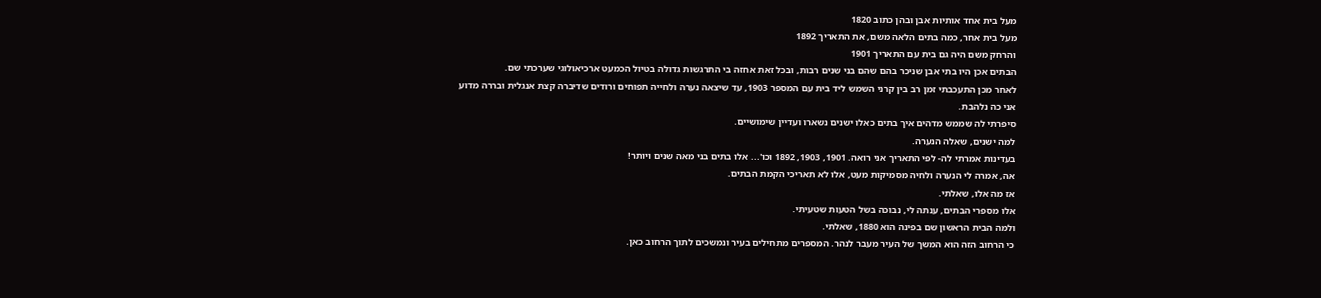מעל בית אחד אותיות אבן ובהן כתוב 1820
מעל בית אחר, כמה בתים הלאה משם, את התאריך 1892
והרחק משם היה גם בית עם התאריך 1901
הבתים אכן היו בתי אבן שניכר בהם שהם בני שנים רבות, ובכל זאת אחזה בי התרגשות גדולה בטיול הכמעט ארכיאולוגי שערכתי שם.
לאחר מכן התעכבתי זמן רב בין קרני השמש ליד בית עם המספר 1903, עד שיצאה נערה ולחייה תפוחים ורודים שדיברה קצת אנגלית ובררה מדוע אני כה נלהבת.
סיפרתי לה שממש מדהים איך בתים כאלו ישנים נשארו ועדיין שימושיים.
למה ישנים, שאלה הנערה.
בעדינות אמרתי לה- לפי התאריך אני רואה. 1901, 1903, 1892 וכו'... אלו בתים בני מאה שנים ויותר!
אה, אמרה לי הנערה ולחיה מסמיקות מעט, אלו לא תאריכי הקמת הבתים.
אז מה אלו, שאלתי.
אלו מספרי הבתים, ענתה לי, נבוכה בשל הטעות שטעיתי.
ולמה הבית הראשון שם בפינה הוא 1880, שאלתי.
כי הרחוב הזה הוא המשך של העיר מעבר לנהר. המספרים מתחילים בעיר ונמשכים לתוך הרחוב כאן.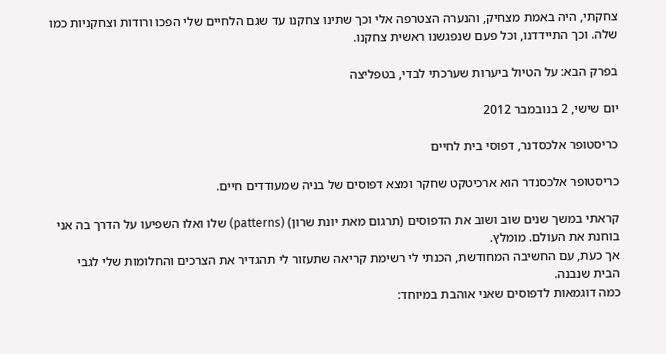צחקתי, היה באמת מצחיק, והנערה הצטרפה אלי וכך שתינו צחקנו עד שגם הלחיים שלי הפכו ורודות וצחקניות כמו שלה. וכך התיידדנו, וכל פעם שנפגשנו ראשית צחקנו.

בפרק הבא: על הטיול ביערות שערכתי לבדי, בטפליצה

יום שישי, 2 בנובמבר 2012

כריסטופר אלכסדנר, דפוסי בית לחיים

כריסטופר אלכסנדר הוא ארכיטקט שחקר ומצא דפוסים של בניה שמעודדים חיים.

קראתי במשך שנים שוב ושוב את הדפוסים (תרגום מאת יונת שרון) (patterns) שלו ואלו השפיעו על הדרך בה אני בוחנת את העולם. מומלץ.
אך כעת, עם החשיבה המחודשת, הכנתי לי רשימת קריאה שתעזור לי תהגדיר את הצרכים והחלומות שלי לגבי הבית שנבנה.
כמה דוגמאות לדפוסים שאני אוהבת במיוחד: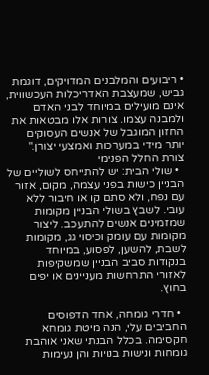• ריבועים והמלבנים המדויקים, דוגמת גביש, שמעצבת האדריכלות העכשווית, אינם מועילים במיוחד לבני האדם ולמבנה עצמו. צורות אלו מבטאות את החזון המוגבל של אנשים העסוקים יותר מידי במערכות ואמצעי יצורן."  צורת החלל הפנימי
  • שולי הבית: יש להתייחס לשוליים של הבניין כישות בפני עצמה, מקום, אזור עם נפח, ולא סתם קו או חיבור ללא עובי. לשבץ בשולי הבניין מקומות שמזמינים אנשים להתעכב. ליצור מקומות עם עומק וכיסוי גג, מקומות לשבת, להשען, לפסוע, במיוחד בנקודות סביב הבניין שמשקיפות לאזורי התרחשות מעניינים או יפים בחוץ.

  • חדרי גומחה, אחד הדפוסים החביבים עלי, הנה מיטת גומחא חקסימה. בכלל הבנתי שאני אוהבת גומחות ונישות בנויות והן נעימות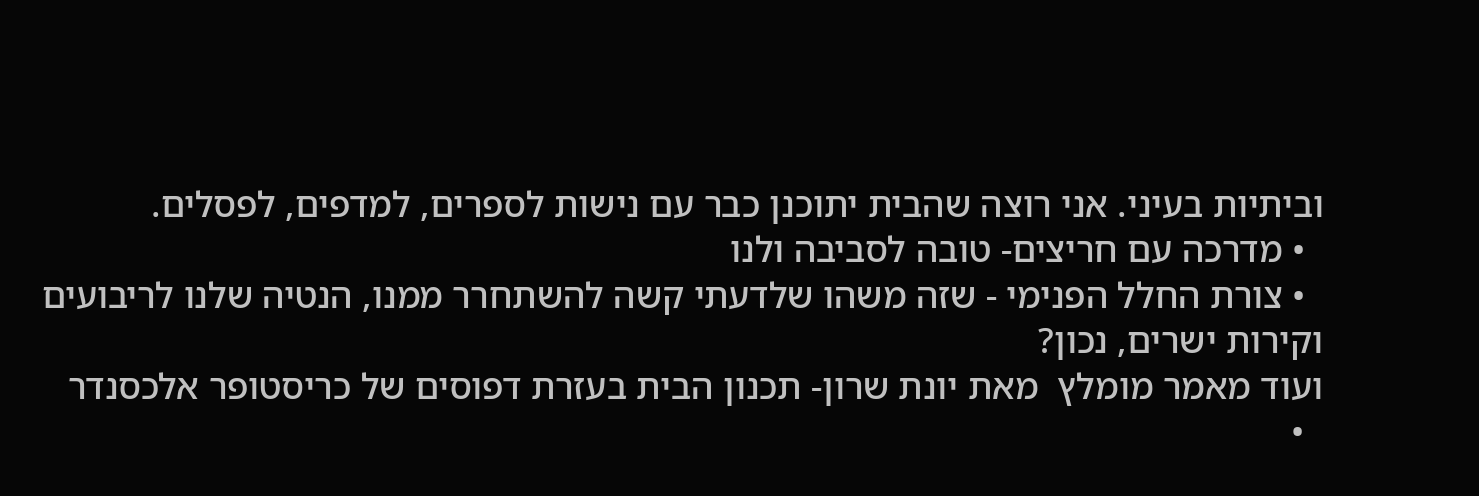וביתיות בעיני. אני רוצה שהבית יתוכנן כבר עם נישות לספרים, למדפים, לפסלים.
  • מדרכה עם חריצים- טובה לסביבה ולנו
  • צורת החלל הפנימי - שזה משהו שלדעתי קשה להשתחרר ממנו, הנטיה שלנו לריבועים וקירות ישרים, נכון?
ועוד מאמר מומלץ  מאת יונת שרון- תכנון הבית בעזרת דפוסים של כריסטופר אלכסנדר
  •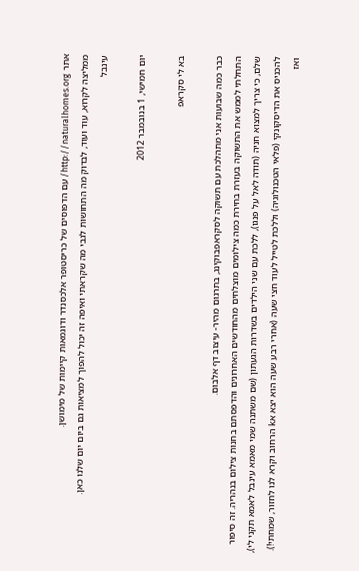אתר http://naturalhomes.org/ עם הדפוסים של כריסטופר אלכסנדר ודוגמאות קיימות של מימושן.
ממליצה לקרוא, עוד ועוד, לבדוק מה התחושות לגבי מה שקראתי ואיפה זה יכול להפוך למציאות גם ביום יום שלנו כאן.
עינבל

יום חמישי, 1 בנובמבר 2012

בא לי סקראפ

כבר כמה שבועות אני מתהלכת עם תשוקה לסקראפבוקינג, בתרגום מהיר- עיצוב דף אלבום.
התחלתי לממש את התשוקה בעזרת בחירת כמה צילומים מוצלחים מהחודשים האחרונים והדפסתם בחנות צילום בנהריה. זה סיפור שלם, כי צריך למצוא חניה (תודה לאל על פנגו), ללכת עם שני הילדים בשדרות הגעתון (שם משתנה שמי מאמא עינבל לאמא תקני לי), להכניס את הדיסקונקי (פלאי הטכנולוגיה) וללכת לטייל לעוד חצי שעה (אחרי רבע שעה הוא יצא אk הרחוב וקרא לנו לחזור, שמחתי!). ואז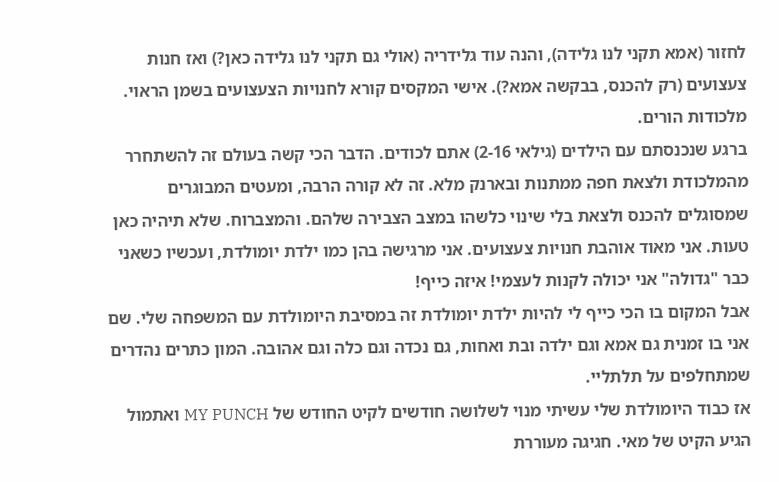לחזור (אמא תקני לנו גלידה), והנה עוד גלידריה (אולי גם תקני לנו גלידה כאן?) ואז חנות צעצועים (רק להכנס, בבקשה אמא?). אישי המקסים קורא לחנויות הצעצועים בשמן הראוי. מלכודות הורים.
ברגע שנכנסתם עם הילדים (גילאי 2-16) אתם לכודים. הדבר הכי קשה בעולם זה להשתחרר מהמלכודת ולצאת חפה ממתנות ובארנק מלא. זה לא קורה הרבה, ומעטים המבוגרים שמסוגלים להכנס ולצאת בלי שינוי כלשהו במצב הצבירה שלהם. והמצברוח. שלא תיהיה כאן טעות. אני מאוד אוהבת חנויות צעצועים. אני מרגישה בהן כמו ילדת יומולדת, ועכשיו כשאני כבר "גדולה" אני יכולה לקנות לעצמי! איזה כייף!
אבל המקום בו הכי כייף לי להיות ילדת יומולדת זה במסיבת היומולדת עם המשפחה שלי. שם אני בו זמנית גם אמא וגם ילדה ובת ואחות, גם נכדה וגם כלה וגם אהובה. המון כתרים נהדרים שמתחלפים על תלתליי.
אז כבוד היומולדת שלי עשיתי מנוי לשלושה חודשים לקיט החודש של MY PUNCH ואתמול הגיע הקיט של מאי. חגיגה מעוררת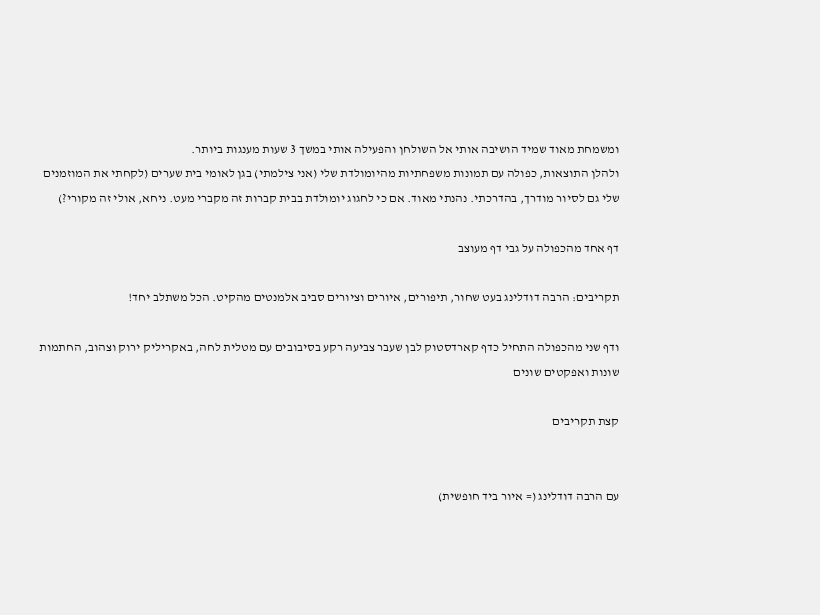ומשמחת מאוד שמיד הושיבה אותי אל השולחן והפעילה אותי במשך 3 שעות מענגות ביותר.
ולהלן התוצאות, כפולה עם תמונות משפחתיות מהיומולדת שלי (אני צילמתי) בגן לאומי בית שערים (לקחתי את המוזמנים שלי גם לסיור מודרך, בהדרכתי. נהנתי מאוד. אם כי לחגוג יומולדת בבית קברות זה מקברי מעט. ניחא, אולי זה מקורי?)

דף אחד מהכפולה על גבי דף מעוצב

תקריבים: הרבה דודלינג בעט שחור, תיפורים, איורים וציורים סביב אלמנטים מהקיט. הכל משתלב יחד!

ודף שני מהכפולה התחיל כדף קארדסטוק לבן שעבר צביעה רקע בסיבובים עם מטלית לחה, באקריליק ירוק וצהוב, החתמות שונות ואפקטים שונים

קצת תקריבים


עם הרבה דודלינג (= איור ביד חופשית)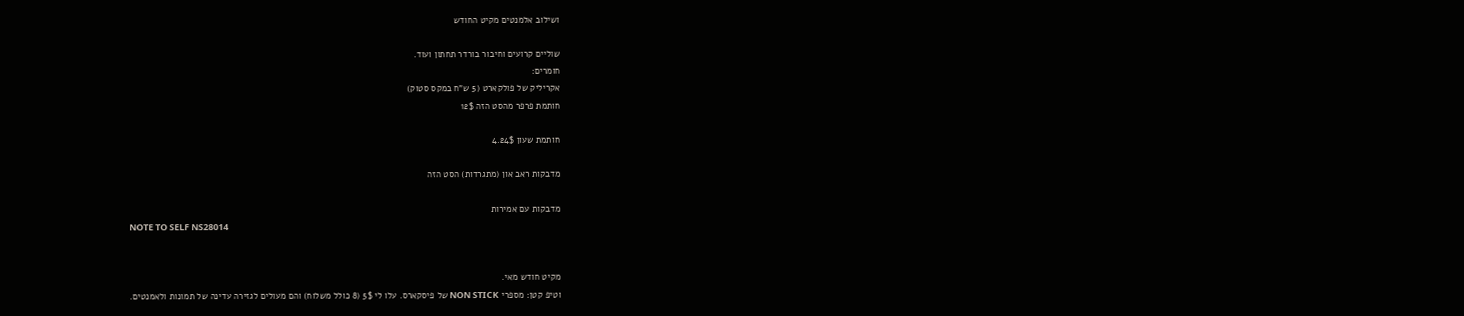ושילוב אלמנטים מקיט החודש

שוליים קרועים וחיבור בורדר תחתון ועוד.
חומרים:
אקריליק של פולקארט (5 ש"ח במקס סטוק)
חותמת פרפר מהסט הזה 12$

חותמת שעון 4.24$

מדבקות ראב און (מתגרדות) הסט הזה

מדבקות עם אמירות
NOTE TO SELF NS28014


מקיט חודש מאי.
וטיפ קטן: מספרי NON STICK של פיסקארס. עלו לי 5$ (8 כולל משלוח) והם מעולים לגזירה עדינה של תמונות ולאמנטים.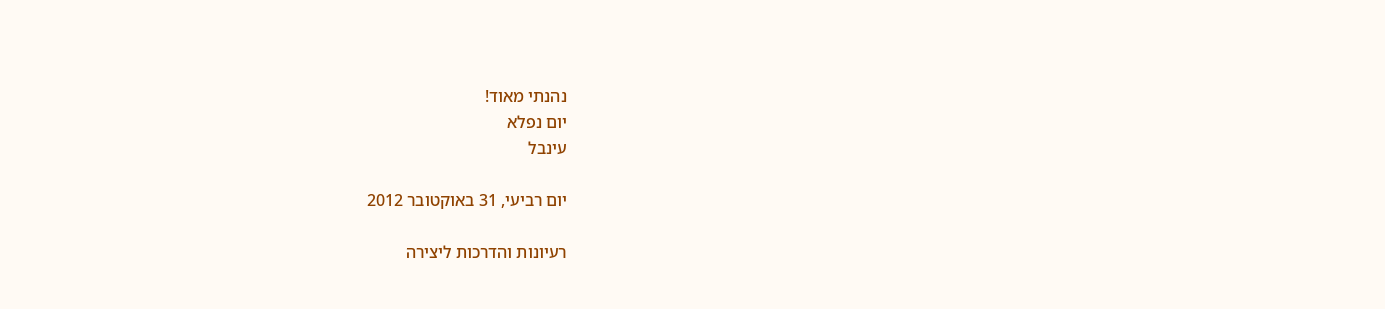נהנתי מאוד!
יום נפלא
עינבל

יום רביעי, 31 באוקטובר 2012

רעיונות והדרכות ליצירה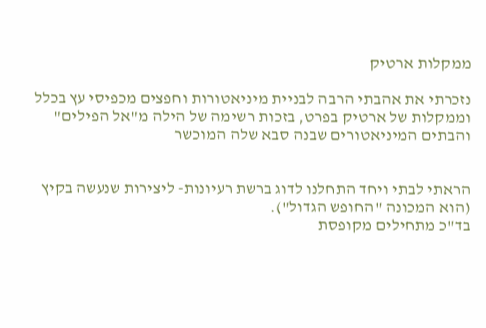ממקלות ארטיק

נזכרתי את אהבתי הרבה לבניית מיניאטורות וחפצים מכפיסי עץ בכלל וממקלות של ארטיק בפרט, בזכות רשימה של הילה מ"אל הפילים"
והבתים המיניאטורים שבנה סבא שלה המוכשר


הראתי לבתי ויחד התחלנו לדוג ברשת רעיונות- ליצירות שנעשה בקיץ (הוא המכונה "החופש הגדול").
בד"כ מתחילים מקופסת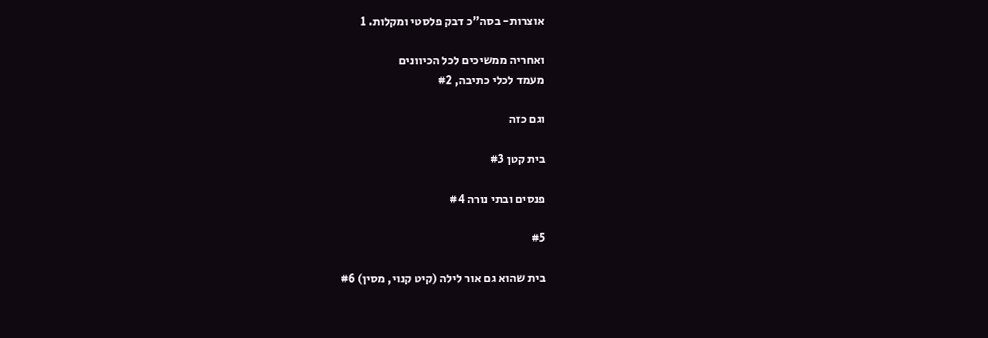אוצרות- בסה"כ דבק פלסטי ומקלות. 1

ואחריה ממשיכים לכל הכיוונים
מעמד לכלי כתיבה, #2

וגם כזה

בית קטן #3

פנסים ובתי נורה #4

#5

בית שהוא גם אור לילה (קיט קנוי, מסין) #6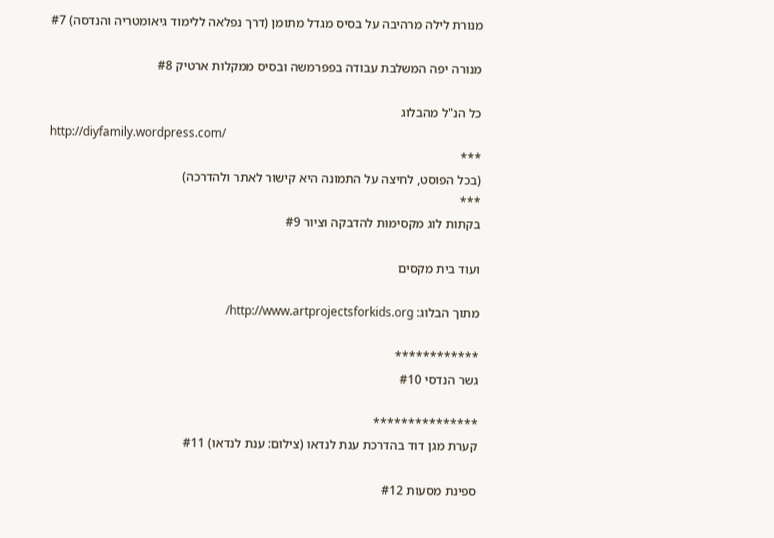מנורת לילה מרהיבה על בסיס מגדל מתומן (דרך נפלאה ללימוד גיאומטריה והנדסה) #7

מנורה יפה המשלבת עבודה בפפרמשה ובסיס ממקלות ארטיק #8

כל הנ"ל מהבלוג
http://diyfamily.wordpress.com/
***
(בכל הפוסט, לחיצה על התמונה היא קישור לאתר ולהדרכה)
***
בקתות לוג מקסימות להדבקה וציור #9

ועוד בית מקסים

מתוך הבלוג: http://www.artprojectsforkids.org/

************
גשר הנדסי #10

***************
קערת מגן דוד בהדרכת ענת לנדאו (צילום: ענת לנדאו) #11

ספינת מסעות #12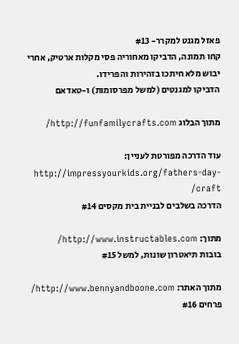פאזל מגנט למקרר- #13
קחו תמונה, הדביקו מאחוריה פסי מקלות ארטיק, אחרי יבוש מלא חיתכו בזהירות והפרידו.
הדביקו למגנטים (למשל מפרסומות) ו-טאדאם

מתוך הבלוג http://funfamilycrafts.com/

עוד הדרכה מפורטת לעניין: http://impressyourkids.org/fathers-day-craft/
הדרכה בשלבים לבניית בית מקסים #14

מתוך: http://www.instructables.com/
בובות תיאטרון שונות, למשל #15

מתוך האתר: http://www.bennyandboone.com/
פרחים #16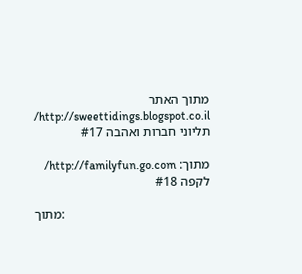מתוך האתר http://sweettidings.blogspot.co.il/
תליוני חברות ואהבה #17

מתוך: http://familyfun.go.com/
לקפה #18

מתוך: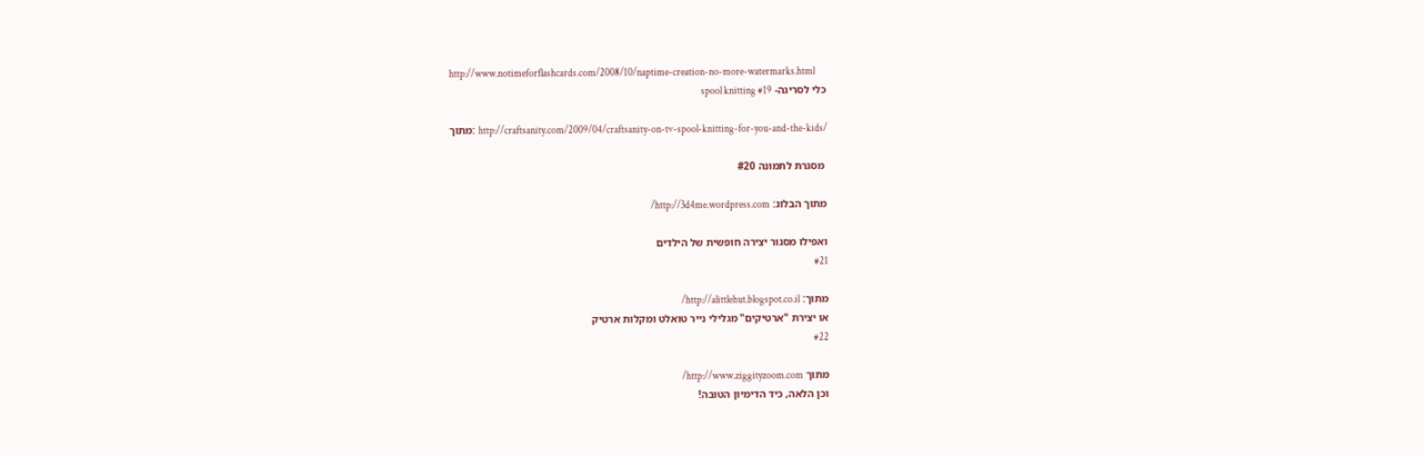http://www.notimeforflashcards.com/2008/10/naptime-creation-no-more-watermarks.html
כלי לסריגה- spool knitting #19

מתוך: http://craftsanity.com/2009/04/craftsanity-on-tv-spool-knitting-for-you-and-the-kids/

 מסגרת לתמונה #20

מתוך הבלוג: http://3d4me.wordpress.com/

ואפילו מסגור יצירה חופשית של הילדים
#21

מתוך: http://alittlehut.blogspot.co.il/
או יצירת "ארטיקים" מגלילי נייר טואלט ומקלות ארטיק
#22

מתוך http://www.ziggityzoom.com/
וכן הלאה, כיד הדימיון הטובה!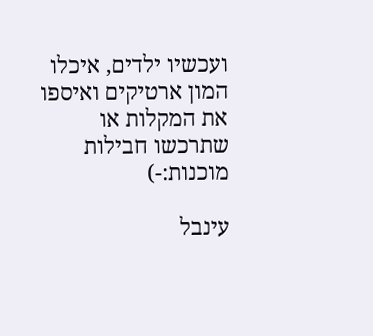ועכשיו ילדים, איכלו המון ארטיקים ואיספו את המקלות או שתרכשו חבילות מוכנות:-)

עינבל